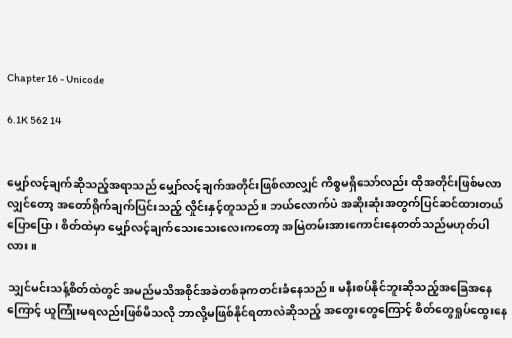Chapter 16 - Unicode

6.1K 562 14


မျှော်လင့်ချက်ဆိုသည့်အရာသည် မျှော်လင့်ချက်အတိုင်းဖြစ်လာလျှင် ကိစ္စမရှိသော်လည်း ထိုအတိုင်းဖြစ်မလာလျှင်တော့ အတော်ရိုက်ချက်ပြင်းသည့် လှိုင်းနှင့်တူသည်။ ဘယ်လောက်ပဲ အဆိုးဆုံးအတွက်ပြင်ဆင်ထားတယ်ပြောပြော၊ စိတ်ထဲမှာ မျှော်လင့်ချက်သေးသေးလေးကတော့ အမြဲတမ်းအားကောင်းနေတတ်သည်မဟုတ်ပါလား။

သျှင်မင်းသန့်စိတ်ထဲတွင် အမည်မသိအစိုင်အခဲတစ်ခုကတင်းခံနေသည်။ မနီးစပ်နိုင်ဘူးဆိုသည့်အခြေအနေကြောင့် ယူကြုံးမရလည်းဖြစ်မိသလို ဘာလို့မဖြစ်နိုင်ရတာလဲဆိုသည့် အတွေးတွေကြောင့် စိတ်တွေရှုပ်ထွေးနေ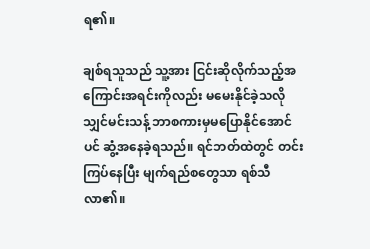ရ၏။

ချစ်ရသူသည် သူ့အား ငြင်းဆိုလိုက်သည့်အကြောင်းအရင်းကိုလည်း မမေးနိုင်ခဲ့သလို သျှင်မင်းသန့် ဘာစကားမှမပြောနိုင်အောင်ပင် ဆွံ့အနေခဲ့ရသည်။ ရင်ဘတ်ထဲတွင် တင်းကြပ်နေပြီး မျက်ရည်စတွေသာ ရစ်သီလာ၏။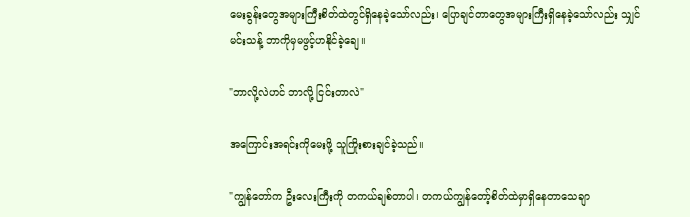မေးခွန်းတွေအများကြီးစိတ်ထဲတွင်ရှိနေခဲ့သော်လည်း၊ ပြောချင်တာတွေအများကြီးရှိနေခဲ့သော်လည်း သျှင်မင်းသန့် ဘာကိုမှမဖွင့်ဟနိုင်ခဲ့ချေ။

"ဘာလို့လဲဟင် ဘာလို့ ငြင်းတာလဲ"

အကြောင်းအရင်းကိုမေးဖို့ သူကြိုးစားချင်ခဲ့သည်။

"ကျွန်တော်က ဦးလေးကြီးကို တကယ်ချစ်တာပါ၊ တကယ်ကျွန်တော့်စိတ်ထဲမှာရှိနေတာသေချာ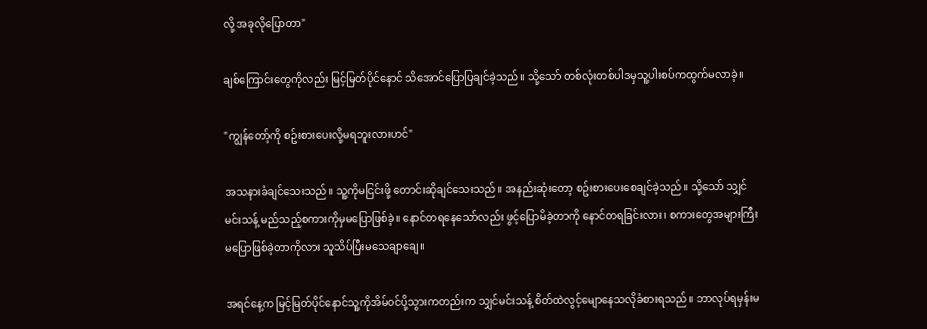လို့ အခုလိုပြောတာ"

ချစ်ကြောင်းတွေကိုလည်း မြင့်မြတ်ပိုင်နောင် သိအောင်ပြောပြချင်ခဲ့သည်။ သို့သော် တစ်လုံးတစ်ပါဒမှသူ့ပါးစပ်ကထွက်မလာခဲ့။

"ကျွန်တော့်ကို စဥ်းစားပေးလို့မရဘူးလားဟင်"

အသနားခံချင်သေးသည်။ သူ့ကိုမငြင်းဖို့ တောင်းဆိုချင်သေးသည်။ အနည်းဆုံးတော့ စဥ်းစားပေးစေချင်ခဲ့သည်။ သို့သော် သျှင်မင်းသန့် မည်သည့်စကားကိုမှမပြောဖြစ်ခဲ့။ နောင်တရနေသော်လည်း ဖွင့်ပြောမိခဲ့တာကို နောင်တရခြင်းလား၊ စကားတွေအများကြီးမပြောဖြစ်ခဲ့တာကိုလား သူသိပ်ပြီးမသေချာချေ။

အရင်နေ့က မြင့်မြတ်ပိုင်နောင်သူ့ကိုအိမ်၀င်ပို့သွားကတည်းက သျှင်မင်းသန့် စိတ်ထဲလွင့်မျောနေသလိုခံစားရသည်။ ဘာလုပ်ရမှန်းမ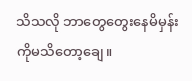သိသလို ဘာတွေတွေးနေမိမှန်းကိုမသိတော့ချေ။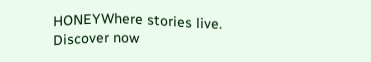HONEYWhere stories live. Discover now